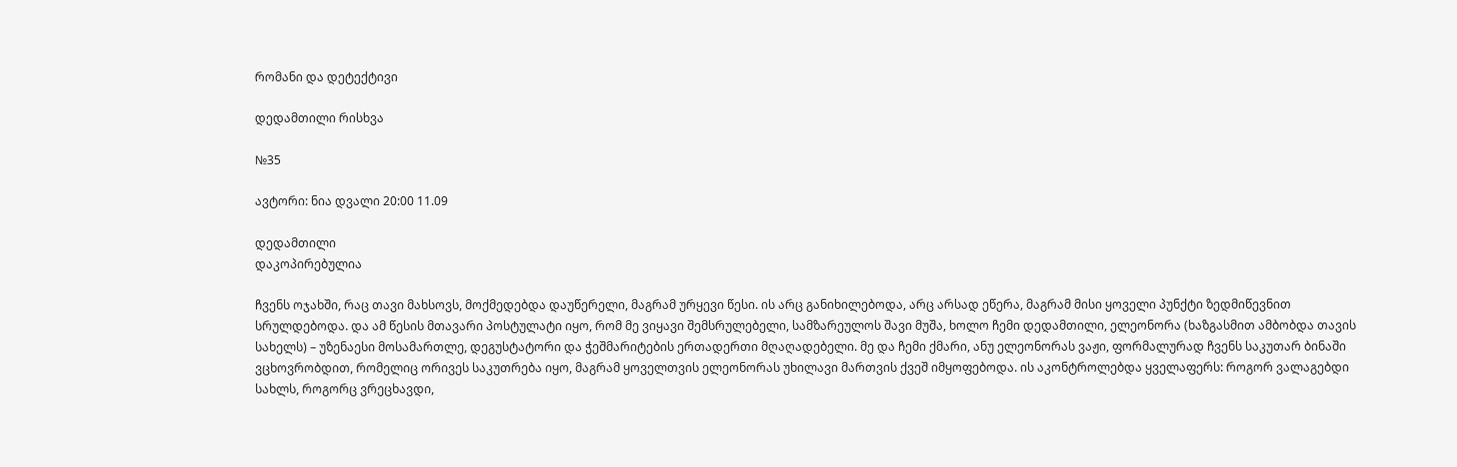რომანი და დეტექტივი

დედამთილი რისხვა

№35

ავტორი: ნია დვალი 20:00 11.09

დედამთილი
დაკოპირებულია

ჩვენს ოჯახში, რაც თავი მახსოვს, მოქმედებდა დაუწერელი, მაგრამ ურყევი წესი. ის არც განიხილებოდა, არც არსად ეწერა, მაგრამ მისი ყოველი პუნქტი ზედმიწევნით სრულდებოდა. და ამ წესის მთავარი პოსტულატი იყო, რომ მე ვიყავი შემსრულებელი, სამზარეულოს შავი მუშა, ხოლო ჩემი დედამთილი, ელეონორა (ხაზგასმით ამბობდა თავის სახელს) – უზენაესი მოსამართლე, დეგუსტატორი და ჭეშმარიტების ერთადერთი მღაღადებელი. მე და ჩემი ქმარი, ანუ ელეონორას ვაჟი, ფორმალურად ჩვენს საკუთარ ბინაში ვცხოვრობდით, რომელიც ორივეს საკუთრება იყო, მაგრამ ყოველთვის ელეონორას უხილავი მართვის ქვეშ იმყოფებოდა. ის აკონტროლებდა ყველაფერს: როგორ ვალაგებდი სახლს, როგორც ვრეცხავდი,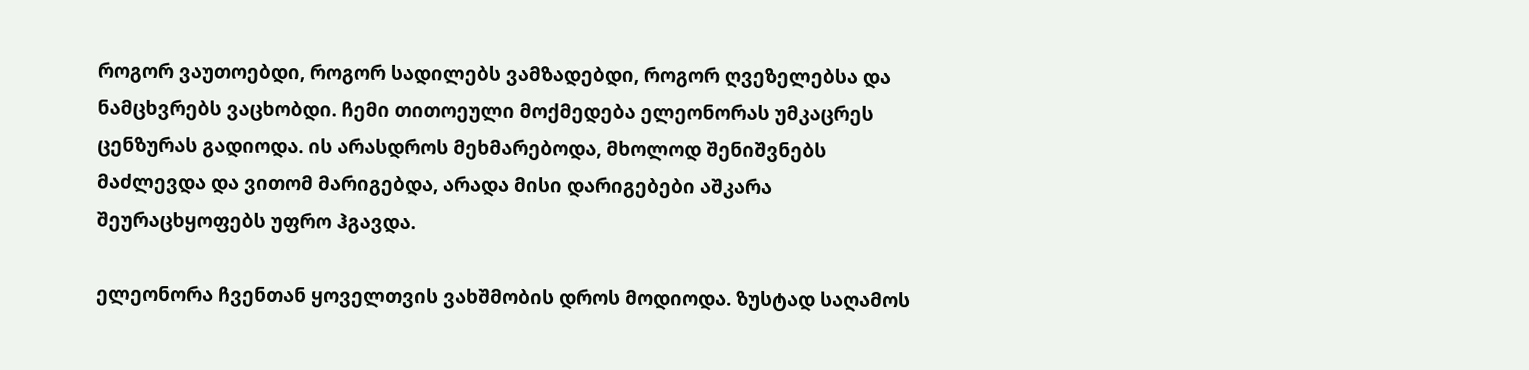როგორ ვაუთოებდი, როგორ სადილებს ვამზადებდი, როგორ ღვეზელებსა და ნამცხვრებს ვაცხობდი. ჩემი თითოეული მოქმედება ელეონორას უმკაცრეს ცენზურას გადიოდა. ის არასდროს მეხმარებოდა, მხოლოდ შენიშვნებს მაძლევდა და ვითომ მარიგებდა, არადა მისი დარიგებები აშკარა შეურაცხყოფებს უფრო ჰგავდა.

ელეონორა ჩვენთან ყოველთვის ვახშმობის დროს მოდიოდა. ზუსტად საღამოს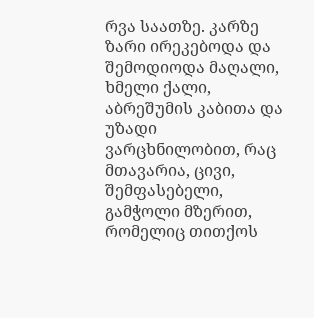რვა საათზე. კარზე ზარი ირეკებოდა და შემოდიოდა მაღალი, ხმელი ქალი, აბრეშუმის კაბითა და უზადი ვარცხნილობით, რაც მთავარია, ცივი, შემფასებელი, გამჭოლი მზერით, რომელიც თითქოს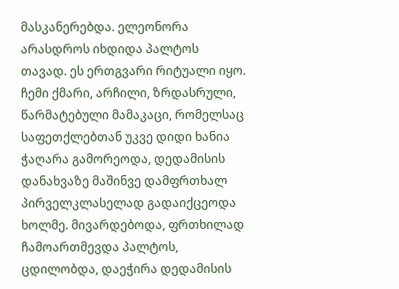მასკანერებდა. ელეონორა არასდროს იხდიდა პალტოს თავად. ეს ერთგვარი რიტუალი იყო. ჩემი ქმარი, არჩილი, ზრდასრული, წარმატებული მამაკაცი, რომელსაც საფეთქლებთან უკვე დიდი ხანია ჭაღარა გამორეოდა, დედამისის დანახვაზე მაშინვე დამფრთხალ პირველკლასელად გადაიქცეოდა ხოლმე. მივარდებოდა, ფრთხილად ჩამოართმევდა პალტოს, ცდილობდა, დაეჭირა დედამისის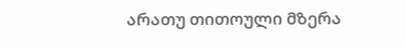არათუ თითოული მზერა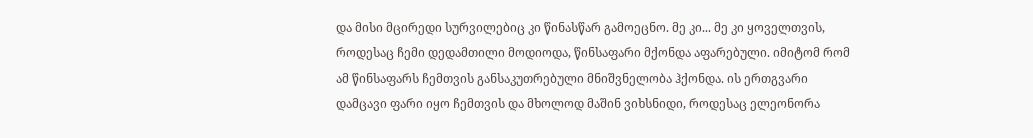და მისი მცირედი სურვილებიც კი წინასწარ გამოეცნო. მე კი... მე კი ყოველთვის, როდესაც ჩემი დედამთილი მოდიოდა, წინსაფარი მქონდა აფარებული. იმიტომ რომ ამ წინსაფარს ჩემთვის განსაკუთრებული მნიშვნელობა ჰქონდა. ის ერთგვარი დამცავი ფარი იყო ჩემთვის და მხოლოდ მაშინ ვიხსნიდი, როდესაც ელეონორა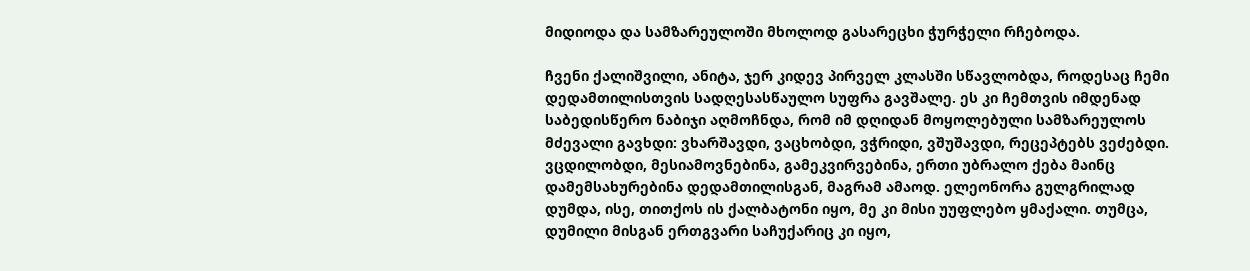მიდიოდა და სამზარეულოში მხოლოდ გასარეცხი ჭურჭელი რჩებოდა.

ჩვენი ქალიშვილი, ანიტა, ჯერ კიდევ პირველ კლასში სწავლობდა, როდესაც ჩემი დედამთილისთვის სადღესასწაულო სუფრა გავშალე. ეს კი ჩემთვის იმდენად საბედისწერო ნაბიჯი აღმოჩნდა, რომ იმ დღიდან მოყოლებული სამზარეულოს მძევალი გავხდი: ვხარშავდი, ვაცხობდი, ვჭრიდი, ვშუშავდი, რეცეპტებს ვეძებდი. ვცდილობდი, მესიამოვნებინა, გამეკვირვებინა, ერთი უბრალო ქება მაინც დამემსახურებინა დედამთილისგან, მაგრამ ამაოდ. ელეონორა გულგრილად დუმდა, ისე, თითქოს ის ქალბატონი იყო, მე კი მისი უუფლებო ყმაქალი. თუმცა, დუმილი მისგან ერთგვარი საჩუქარიც კი იყო,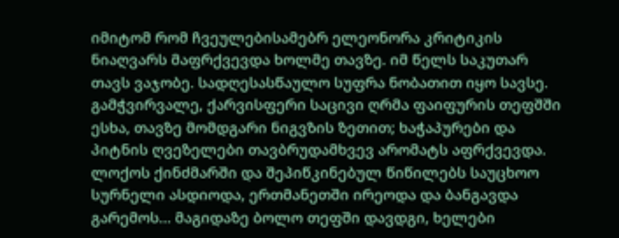იმიტომ რომ ჩვეულებისამებრ ელეონორა კრიტიკის ნიაღვარს მაფრქვევდა ხოლმე თავზე. იმ წელს საკუთარ თავს ვაჯობე. სადღესასწაულო სუფრა ნობათით იყო სავსე. გამჭვირვალე, ქარვისფერი საცივი ღრმა ფაიფურის თეფშში ესხა, თავზე მომდგარი ნიგვზის ზეთით; ხაჭაპურები და პიტნის ღვეზელები თავბრუდამხვევ არომატს აფრქვევდა. ლოქოს ქინძმარში და შეპიწკინებულ წიწილებს საუცხოო სურნელი ასდიოდა, ერთმანეთში ირეოდა და ბანგავდა გარემოს... მაგიდაზე ბოლო თეფში დავდგი, ხელები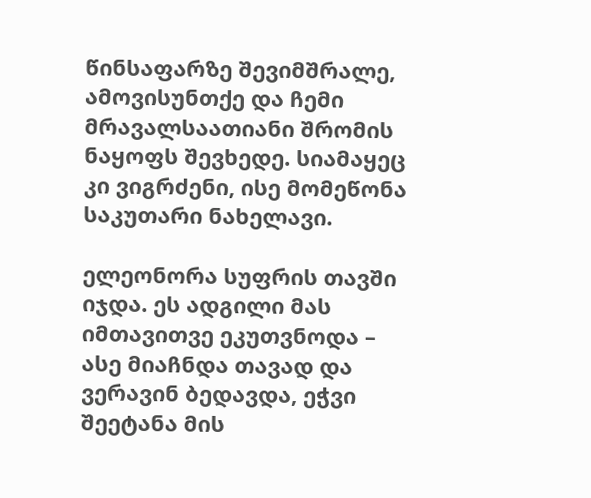წინსაფარზე შევიმშრალე, ამოვისუნთქე და ჩემი მრავალსაათიანი შრომის ნაყოფს შევხედე. სიამაყეც კი ვიგრძენი, ისე მომეწონა საკუთარი ნახელავი.

ელეონორა სუფრის თავში იჯდა. ეს ადგილი მას იმთავითვე ეკუთვნოდა – ასე მიაჩნდა თავად და ვერავინ ბედავდა, ეჭვი შეეტანა მის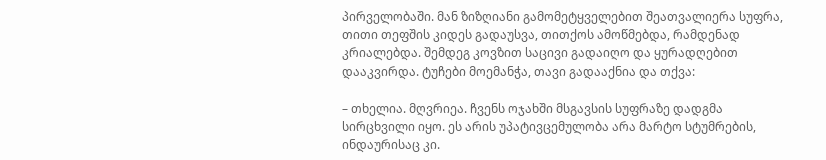პირველობაში. მან ზიზღიანი გამომეტყველებით შეათვალიერა სუფრა, თითი თეფშის კიდეს გადაუსვა, თითქოს ამოწმებდა, რამდენად კრიალებდა. შემდეგ კოვზით საცივი გადაიღო და ყურადღებით დააკვირდა. ტუჩები მოემანჭა, თავი გადააქნია და თქვა:

– თხელია. მღვრიეა. ჩვენს ოჯახში მსგავსის სუფრაზე დადგმა სირცხვილი იყო. ეს არის უპატივცემულობა არა მარტო სტუმრების, ინდაურისაც კი.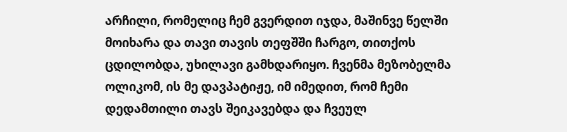არჩილი, რომელიც ჩემ გვერდით იჯდა, მაშინვე წელში მოიხარა და თავი თავის თეფშში ჩარგო, თითქოს ცდილობდა, უხილავი გამხდარიყო. ჩვენმა მეზობელმა ოლიკომ, ის მე დავპატიჟე, იმ იმედით, რომ ჩემი დედამთილი თავს შეიკავებდა და ჩვეულ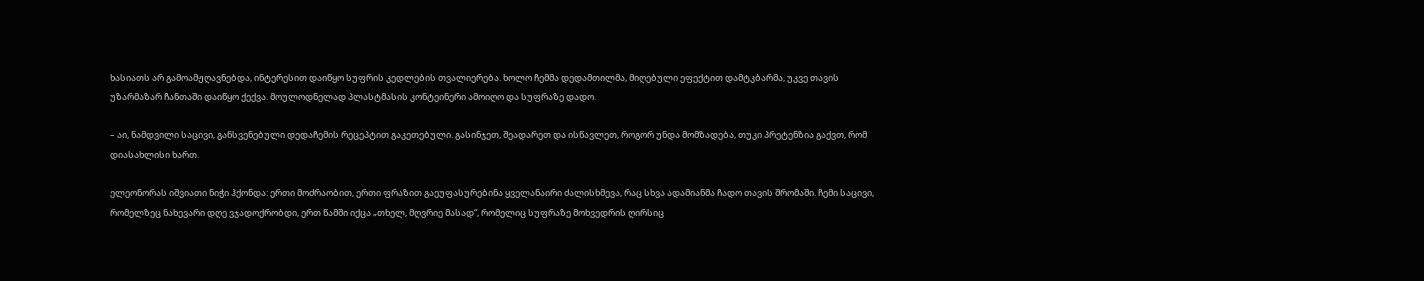ხასიათს არ გამოამჟღავნებდა, ინტერესით დაიწყო სუფრის კედლების თვალიერება. ხოლო ჩემმა დედამთილმა, მიღებული ეფექტით დამტკბარმა, უკვე თავის უზარმაზარ ჩანთაში დაიწყო ქექვა. მოულოდნელად პლასტმასის კონტეინერი ამოიღო და სუფრაზე დადო.

– აი, ნამდვილი საცივი, განსვენებული დედაჩემის რეცეპტით გაკეთებული. გასინჯეთ, შეადარეთ და ისწავლეთ, როგორ უნდა მომზადება, თუკი პრეტენზია გაქვთ, რომ დიასახლისი ხართ.

ელეონორას იშვიათი ნიჭი ჰქონდა: ერთი მოძრაობით, ერთი ფრაზით გაეუფასურებინა ყველანაირი ძალისხმევა, რაც სხვა ადამიანმა ჩადო თავის შრომაში. ჩემი საცივი, რომელზეც ნახევარი დღე ვჯადოქრობდი, ერთ წამში იქცა „თხელ, მღვრიე მასად“, რომელიც სუფრაზე მოხვედრის ღირსიც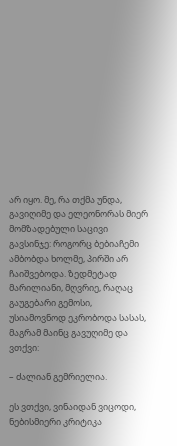არ იყო. მე, რა თქმა უნდა, გავიღიმე და ელეონორას მიერ მომზადებული საცივი გავსინჯე: როგორც ბებიაჩემი ამბობდა ხოლმე, პირში არ ჩაიშვებოდა. ზედმეტად მარილიანი, მღვრიე, რაღაც გაუგებარი გემოსი, უსიამოვნოდ ეკრობოდა სასას, მაგრამ მაინც გავუღიმე და ვთქვი:

– ძალიან გემრიელია.

ეს ვთქვი, ვინაიდან ვიცოდი, ნებისმიერი კრიტიკა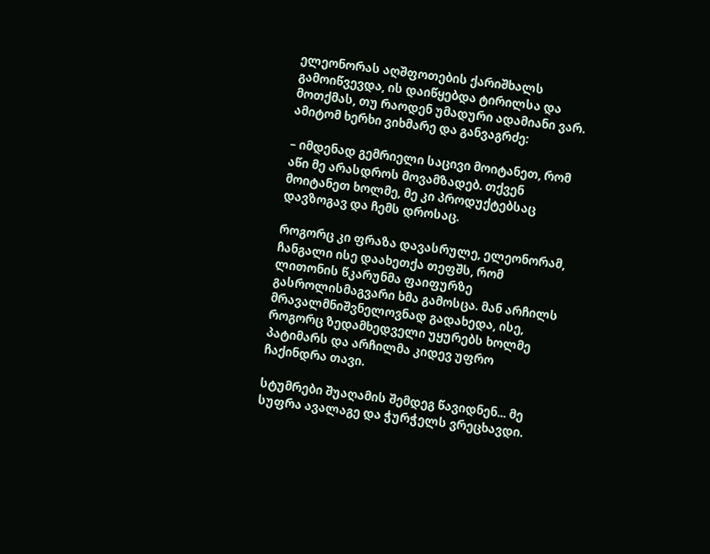ელეონორას აღშფოთების ქარიშხალს გამოიწვევდა, ის დაიწყებდა ტირილსა და მოთქმას, თუ რაოდენ უმადური ადამიანი ვარ. ამიტომ ხერხი ვიხმარე და განვაგრძე:

– იმდენად გემრიელი საცივი მოიტანეთ, რომ აწი მე არასდროს მოვამზადებ. თქვენ მოიტანეთ ხოლმე, მე კი პროდუქტებსაც დავზოგავ და ჩემს დროსაც.

როგორც კი ფრაზა დავასრულე, ელეონორამ, ჩანგალი ისე დაახეთქა თეფშს, რომ ლითონის წკარუნმა ფაიფურზე გასროლისმაგვარი ხმა გამოსცა. მან არჩილს მრავალმნიშვნელოვნად გადახედა, ისე, როგორც ზედამხედველი უყურებს ხოლმე პატიმარს და არჩილმა კიდევ უფრო ჩაქინდრა თავი.

სტუმრები შუაღამის შემდეგ წავიდნენ... მე სუფრა ავალაგე და ჭურჭელს ვრეცხავდი.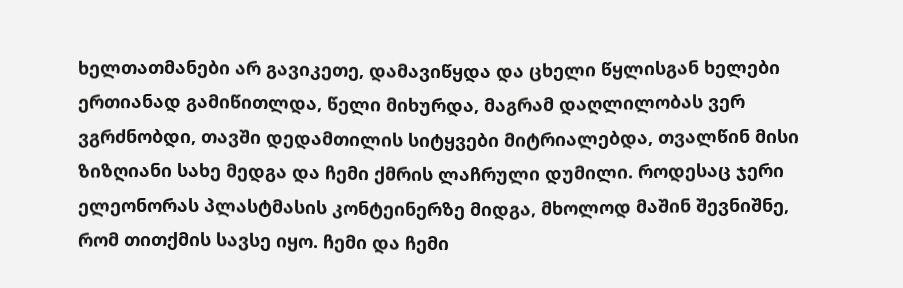ხელთათმანები არ გავიკეთე, დამავიწყდა და ცხელი წყლისგან ხელები ერთიანად გამიწითლდა, წელი მიხურდა, მაგრამ დაღლილობას ვერ ვგრძნობდი, თავში დედამთილის სიტყვები მიტრიალებდა, თვალწინ მისი ზიზღიანი სახე მედგა და ჩემი ქმრის ლაჩრული დუმილი. როდესაც ჯერი ელეონორას პლასტმასის კონტეინერზე მიდგა, მხოლოდ მაშინ შევნიშნე, რომ თითქმის სავსე იყო. ჩემი და ჩემი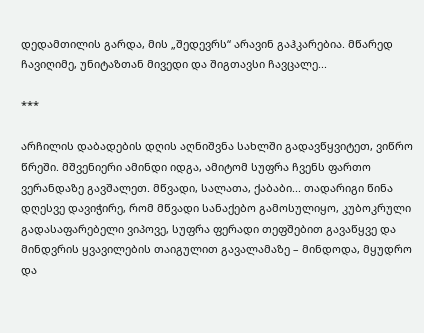დედამთილის გარდა, მის „შედევრს“ არავინ გაჰკარებია. მწარედ ჩავიღიმე, უნიტაზთან მივედი და შიგთავსი ჩავცალე...

***

არჩილის დაბადების დღის აღნიშვნა სახლში გადავწყვიტეთ, ვიწრო წრეში. მშვენიერი ამინდი იდგა, ამიტომ სუფრა ჩვენს ფართო ვერანდაზე გავშალეთ. მწვადი, სალათა, ქაბაბი... თადარიგი წინა დღესვე დავიჭირე, რომ მწვადი სანაქებო გამოსულიყო, კუბოკრული გადასაფარებელი ვიპოვე, სუფრა ფერადი თეფშებით გავაწყვე და მინდვრის ყვავილების თაიგულით გავალამაზე – მინდოდა, მყუდრო და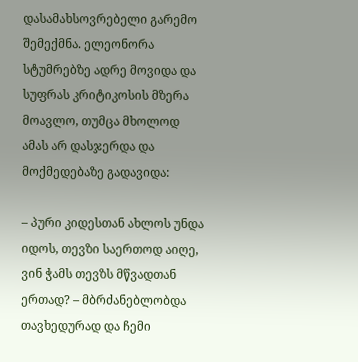დასამახსოვრებელი გარემო შემექმნა. ელეონორა სტუმრებზე ადრე მოვიდა და სუფრას კრიტიკოსის მზერა მოავლო, თუმცა მხოლოდ ამას არ დასჯერდა და მოქმედებაზე გადავიდა:

– პური კიდესთან ახლოს უნდა იდოს, თევზი საერთოდ აიღე, ვინ ჭამს თევზს მწვადთან ერთად? – მბრძანებლობდა თავხედურად და ჩემი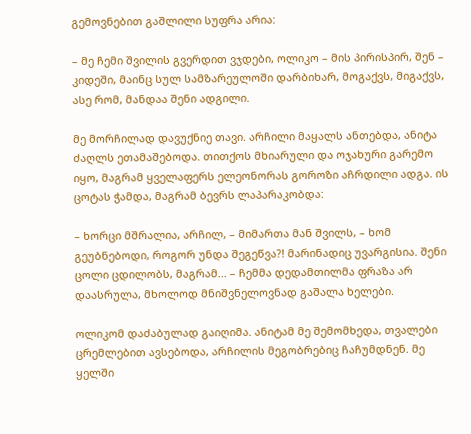გემოვნებით გაშლილი სუფრა არია:

– მე ჩემი შვილის გვერდით ვჯდები, ოლიკო – მის პირისპირ, შენ – კიდეში, მაინც სულ სამზარეულოში დარბიხარ, მოგაქვს, მიგაქვს, ასე რომ, მანდაა შენი ადგილი.

მე მორჩილად დავუქნიე თავი. არჩილი მაყალს ანთებდა, ანიტა ძაღლს ეთამაშებოდა. თითქოს მხიარული და ოჯახური გარემო იყო, მაგრამ ყველაფერს ელეონორას გოროზი აჩრდილი ადგა. ის ცოტას ჭამდა, მაგრამ ბევრს ლაპარაკობდა:

– ხორცი მშრალია, არჩილ, – მიმართა მან შვილს, – ხომ გეუბნებოდი, როგორ უნდა შეგეწვა?! მარინადიც უვარგისია. შენი ცოლი ცდილობს, მაგრამ... – ჩემმა დედამთილმა ფრაზა არ დაასრულა, მხოლოდ მნიშვნელოვნად გაშალა ხელები.

ოლიკომ დაძაბულად გაიღიმა. ანიტამ მე შემომხედა, თვალები ცრემლებით ავსებოდა, არჩილის მეგობრებიც ჩაჩუმდნენ. მე ყელში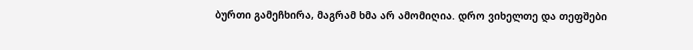ბურთი გამეჩხირა, მაგრამ ხმა არ ამომიღია. დრო ვიხელთე და თეფშები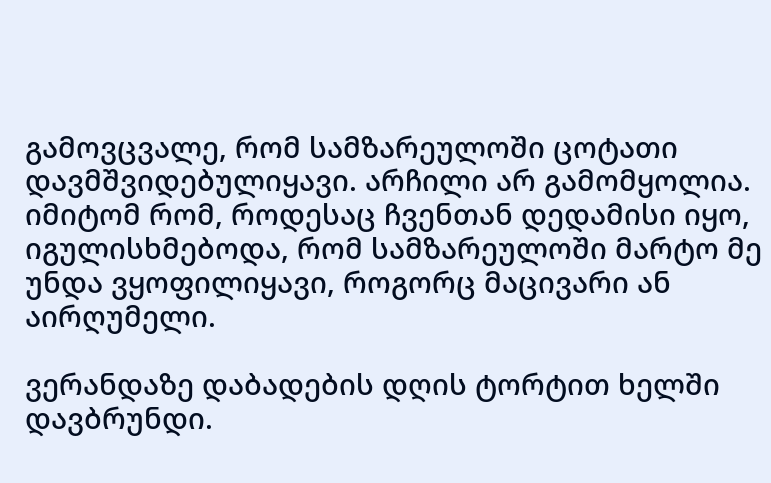გამოვცვალე, რომ სამზარეულოში ცოტათი დავმშვიდებულიყავი. არჩილი არ გამომყოლია. იმიტომ რომ, როდესაც ჩვენთან დედამისი იყო, იგულისხმებოდა, რომ სამზარეულოში მარტო მე უნდა ვყოფილიყავი, როგორც მაცივარი ან აირღუმელი.

ვერანდაზე დაბადების დღის ტორტით ხელში დავბრუნდი.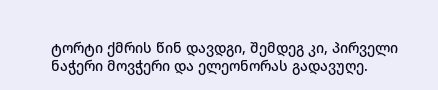ტორტი ქმრის წინ დავდგი, შემდეგ კი, პირველი ნაჭერი მოვჭერი და ელეონორას გადავუღე.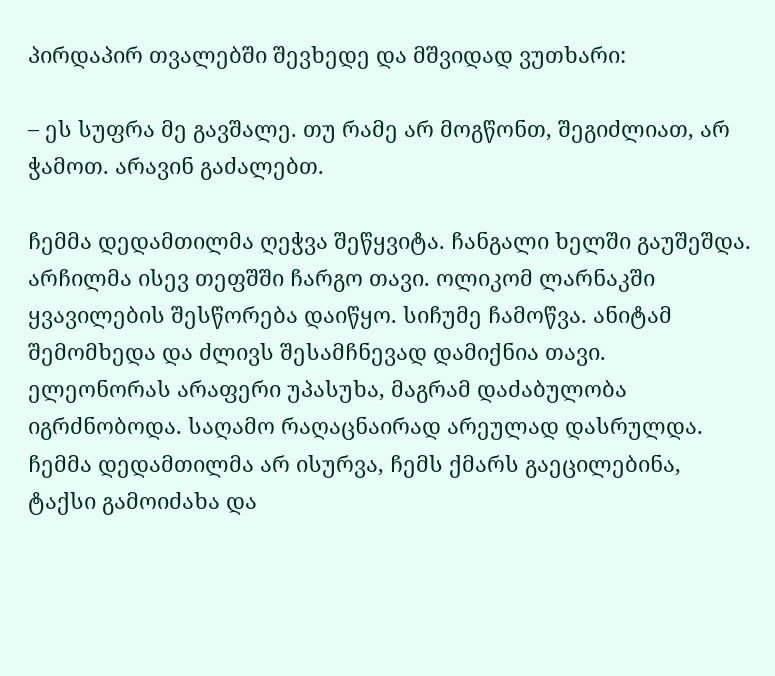პირდაპირ თვალებში შევხედე და მშვიდად ვუთხარი:

– ეს სუფრა მე გავშალე. თუ რამე არ მოგწონთ, შეგიძლიათ, არ ჭამოთ. არავინ გაძალებთ.

ჩემმა დედამთილმა ღეჭვა შეწყვიტა. ჩანგალი ხელში გაუშეშდა. არჩილმა ისევ თეფშში ჩარგო თავი. ოლიკომ ლარნაკში ყვავილების შესწორება დაიწყო. სიჩუმე ჩამოწვა. ანიტამ შემომხედა და ძლივს შესამჩნევად დამიქნია თავი. ელეონორას არაფერი უპასუხა, მაგრამ დაძაბულობა იგრძნობოდა. საღამო რაღაცნაირად არეულად დასრულდა. ჩემმა დედამთილმა არ ისურვა, ჩემს ქმარს გაეცილებინა, ტაქსი გამოიძახა და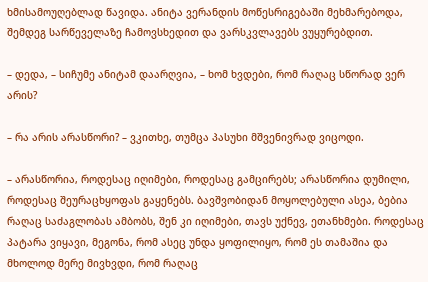ხმისამოუღებლად წავიდა. ანიტა ვერანდის მოწესრიგებაში მეხმარებოდა, შემდეგ სარწეველაზე ჩამოვსხედით და ვარსკვლავებს ვუყურებდით.

– დედა, – სიჩუმე ანიტამ დაარღვია, – ხომ ხვდები, რომ რაღაც სწორად ვერ არის?

– რა არის არასწორი? – ვკითხე, თუმცა პასუხი მშვენივრად ვიცოდი.

– არასწორია, როდესაც იღიმები, როდესაც გამცირებს; არასწორია დუმილი, როდესაც შეურაცხყოფას გაყენებს. ბავშვობიდან მოყოლებული ასეა, ბებია რაღაც საძაგლობას ამბობს, შენ კი იღიმები, თავს უქნევ, ეთანხმები. როდესაც პატარა ვიყავი, მეგონა, რომ ასეც უნდა ყოფილიყო, რომ ეს თამაშია და მხოლოდ მერე მივხვდი, რომ რაღაც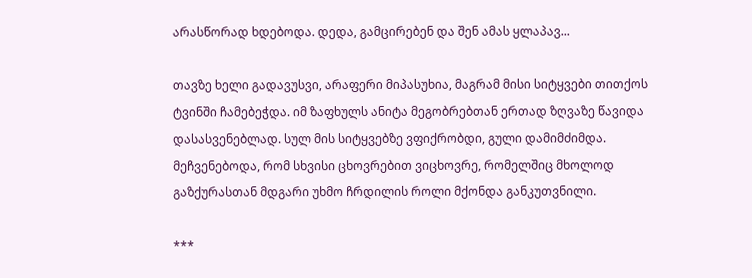არასწორად ხდებოდა. დედა, გამცირებენ და შენ ამას ყლაპავ...

თავზე ხელი გადავუსვი, არაფერი მიპასუხია, მაგრამ მისი სიტყვები თითქოს ტვინში ჩამებეჭდა. იმ ზაფხულს ანიტა მეგობრებთან ერთად ზღვაზე წავიდა დასასვენებლად. სულ მის სიტყვებზე ვფიქრობდი, გული დამიმძიმდა. მეჩვენებოდა, რომ სხვისი ცხოვრებით ვიცხოვრე, რომელშიც მხოლოდ გაზქურასთან მდგარი უხმო ჩრდილის როლი მქონდა განკუთვნილი.

***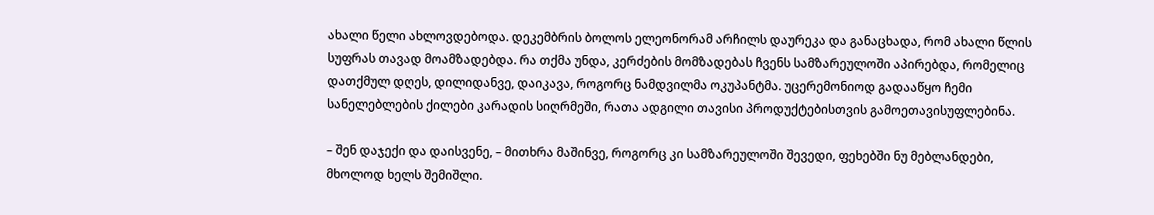ახალი წელი ახლოვდებოდა. დეკემბრის ბოლოს ელეონორამ არჩილს დაურეკა და განაცხადა, რომ ახალი წლის სუფრას თავად მოამზადებდა. რა თქმა უნდა, კერძების მომზადებას ჩვენს სამზარეულოში აპირებდა, რომელიც დათქმულ დღეს, დილიდანვე, დაიკავა, როგორც ნამდვილმა ოკუპანტმა. უცერემონიოდ გადააწყო ჩემი სანელებლების ქილები კარადის სიღრმეში, რათა ადგილი თავისი პროდუქტებისთვის გამოეთავისუფლებინა.

– შენ დაჯექი და დაისვენე, – მითხრა მაშინვე, როგორც კი სამზარეულოში შევედი, ფეხებში ნუ მებლანდები, მხოლოდ ხელს შემიშლი.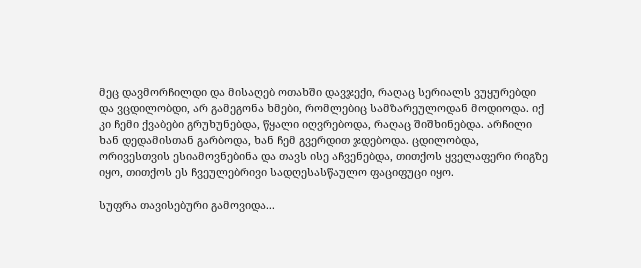მეც დავმორჩილდი და მისაღებ ოთახში დავჯექი, რაღაც სერიალს ვუყურებდი და ვცდილობდი, არ გამეგონა ხმები, რომლებიც სამზარეულოდან მოდიოდა. იქ კი ჩემი ქვაბები გრუხუნებდა, წყალი იღვრებოდა, რაღაც შიშხინებდა. არჩილი ხან დედამისთან გარბოდა, ხან ჩემ გვერდით ჯდებოდა. ცდილობდა, ორივესთვის ესიამოვნებინა და თავს ისე აჩვენებდა, თითქოს ყველაფერი რიგზე იყო, თითქოს ეს ჩვეულებრივი სადღესასწაულო ფაციფუცი იყო.

სუფრა თავისებური გამოვიდა...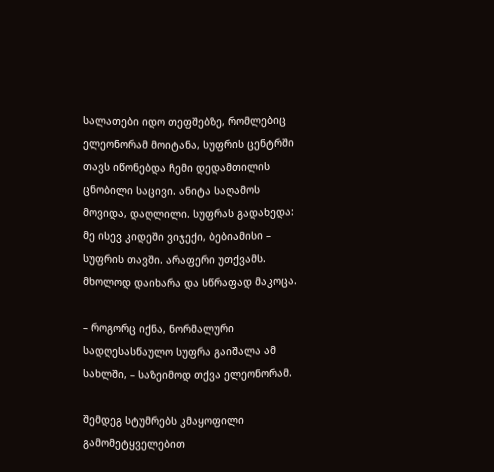სალათები იდო თეფშებზე, რომლებიც ელეონორამ მოიტანა, სუფრის ცენტრში თავს იწონებდა ჩემი დედამთილის ცნობილი საცივი. ანიტა საღამოს მოვიდა, დაღლილი. სუფრას გადახედა: მე ისევ კიდეში ვიჯექი, ბებიამისი – სუფრის თავში. არაფერი უთქვამს. მხოლოდ დაიხარა და სწრაფად მაკოცა.

– როგორც იქნა, ნორმალური სადღესასწაულო სუფრა გაიშალა ამ სახლში, – საზეიმოდ თქვა ელეონორამ.

შემდეგ სტუმრებს კმაყოფილი გამომეტყველებით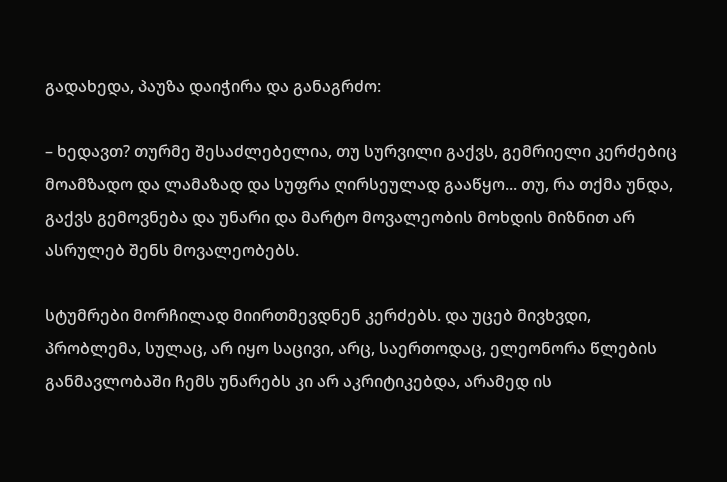გადახედა, პაუზა დაიჭირა და განაგრძო:

– ხედავთ? თურმე შესაძლებელია, თუ სურვილი გაქვს, გემრიელი კერძებიც მოამზადო და ლამაზად და სუფრა ღირსეულად გააწყო... თუ, რა თქმა უნდა, გაქვს გემოვნება და უნარი და მარტო მოვალეობის მოხდის მიზნით არ ასრულებ შენს მოვალეობებს.

სტუმრები მორჩილად მიირთმევდნენ კერძებს. და უცებ მივხვდი, პრობლემა, სულაც, არ იყო საცივი, არც, საერთოდაც, ელეონორა წლების განმავლობაში ჩემს უნარებს კი არ აკრიტიკებდა, არამედ ის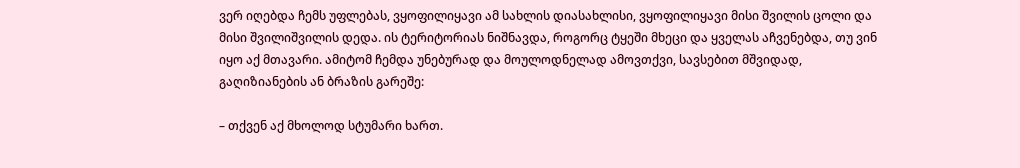ვერ იღებდა ჩემს უფლებას, ვყოფილიყავი ამ სახლის დიასახლისი, ვყოფილიყავი მისი შვილის ცოლი და მისი შვილიშვილის დედა. ის ტერიტორიას ნიშნავდა, როგორც ტყეში მხეცი და ყველას აჩვენებდა, თუ ვინ იყო აქ მთავარი. ამიტომ ჩემდა უნებურად და მოულოდნელად ამოვთქვი, სავსებით მშვიდად, გაღიზიანების ან ბრაზის გარეშე:

– თქვენ აქ მხოლოდ სტუმარი ხართ.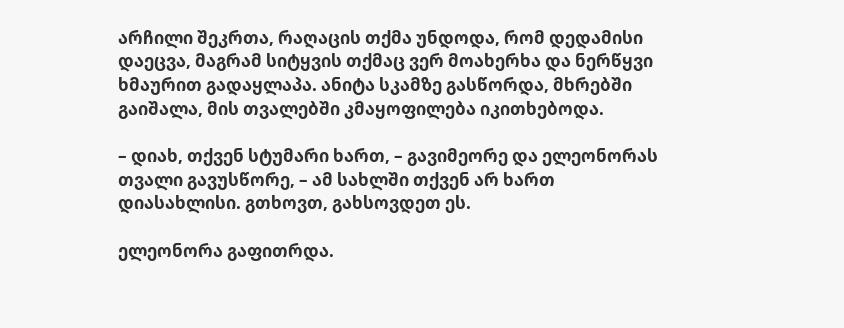არჩილი შეკრთა, რაღაცის თქმა უნდოდა, რომ დედამისი დაეცვა, მაგრამ სიტყვის თქმაც ვერ მოახერხა და ნერწყვი ხმაურით გადაყლაპა. ანიტა სკამზე გასწორდა, მხრებში გაიშალა, მის თვალებში კმაყოფილება იკითხებოდა.

– დიახ, თქვენ სტუმარი ხართ, – გავიმეორე და ელეონორას თვალი გავუსწორე, – ამ სახლში თქვენ არ ხართ დიასახლისი. გთხოვთ, გახსოვდეთ ეს.

ელეონორა გაფითრდა.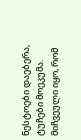ნესტოები დაებერა, ტუჩები მოეკუმა. მიჩვეული იყო, რომ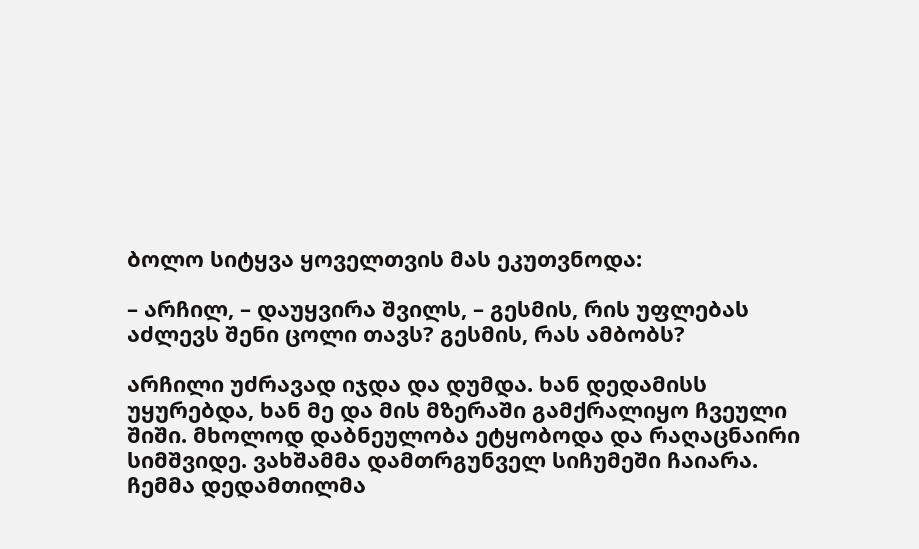ბოლო სიტყვა ყოველთვის მას ეკუთვნოდა:

– არჩილ, – დაუყვირა შვილს, – გესმის, რის უფლებას აძლევს შენი ცოლი თავს? გესმის, რას ამბობს?

არჩილი უძრავად იჯდა და დუმდა. ხან დედამისს უყურებდა, ხან მე და მის მზერაში გამქრალიყო ჩვეული შიში. მხოლოდ დაბნეულობა ეტყობოდა და რაღაცნაირი სიმშვიდე. ვახშამმა დამთრგუნველ სიჩუმეში ჩაიარა. ჩემმა დედამთილმა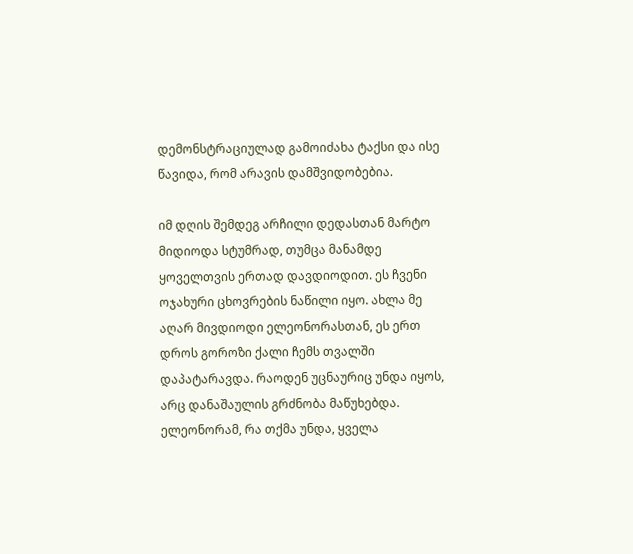დემონსტრაციულად გამოიძახა ტაქსი და ისე წავიდა, რომ არავის დამშვიდობებია.

იმ დღის შემდეგ არჩილი დედასთან მარტო მიდიოდა სტუმრად, თუმცა მანამდე ყოველთვის ერთად დავდიოდით. ეს ჩვენი ოჯახური ცხოვრების ნაწილი იყო. ახლა მე აღარ მივდიოდი ელეონორასთან, ეს ერთ დროს გოროზი ქალი ჩემს თვალში დაპატარავდა. რაოდენ უცნაურიც უნდა იყოს, არც დანაშაულის გრძნობა მაწუხებდა. ელეონორამ, რა თქმა უნდა, ყველა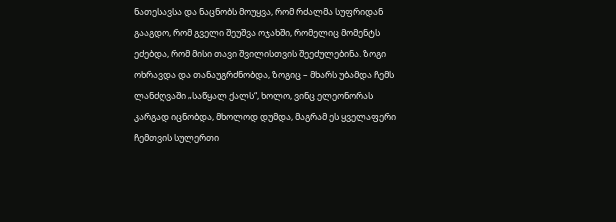ნათესავსა და ნაცნობს მოუყვა, რომ რძალმა სუფრიდან გააგდო, რომ გველი შეუშვა ოჯახში, რომელიც მომენტს ეძებდა, რომ მისი თავი შვილისთვის შეეძულებინა. ზოგი ოხრავდა და თანაუგრძნობდა, ზოგიც – მხარს უბამდა ჩემს ლანძღვაში „საწყალ ქალს“, ხოლო, ვინც ელეონორას კარგად იცნობდა, მხოლოდ დუმდა, მაგრამ ეს ყველაფერი ჩემთვის სულერთი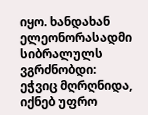იყო. ხანდახან ელეონორასადმი სიბრალულს ვგრძნობდი: ეჭვიც მღრღნიდა, იქნებ უფრო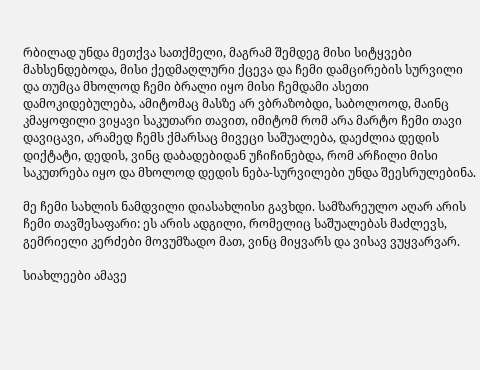რბილად უნდა მეთქვა სათქმელი, მაგრამ შემდეგ მისი სიტყვები მახსენდებოდა, მისი ქედმაღლური ქცევა და ჩემი დამცირების სურვილი და თუმცა მხოლოდ ჩემი ბრალი იყო მისი ჩემდამი ასეთი დამოკიდებულება, ამიტომაც მასზე არ ვბრაზობდი, საბოლოოდ, მაინც კმაყოფილი ვიყავი საკუთარი თავით, იმიტომ რომ არა მარტო ჩემი თავი დავიცავი, არამედ ჩემს ქმარსაც მივეცი საშუალება, დაეძლია დედის დიქტატი, დედის, ვინც დაბადებიდან უჩიჩინებდა, რომ არჩილი მისი საკუთრება იყო და მხოლოდ დედის ნება-სურვილები უნდა შეესრულებინა.

მე ჩემი სახლის ნამდვილი დიასახლისი გავხდი. სამზარეულო აღარ არის ჩემი თავშესაფარი: ეს არის ადგილი, რომელიც საშუალებას მაძლევს, გემრიელი კერძები მოვუმზადო მათ, ვინც მიყვარს და ვისავ ვუყვარვარ.

სიახლეები ამავე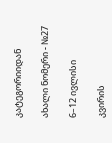კატეგორიიდან

ახალი ნომერი - №27

6–12 ივლისი

კვირის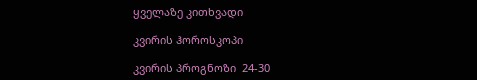ყველაზე კითხვადი

კვირის ჰოროსკოპი

კვირის პროგნოზი  24-30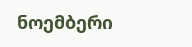ნოემბერი